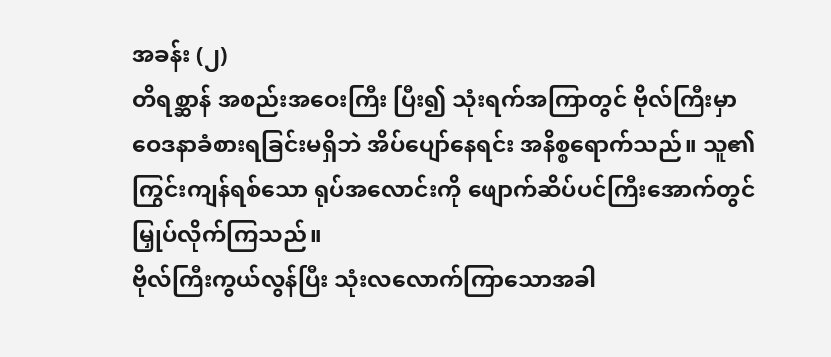အခန်း (၂)
တိရစ္ဆာန် အစည်းအဝေးကြီး ပြီး၍ သုံးရက်အကြာတွင် ဗိုလ်ကြီးမှာ
ဝေဒနာခံစားရခြင်းမရှိဘဲ အိပ်ပျော်နေရင်း အနိစ္စရောက်သည်။ သူ၏
ကြွင်းကျန်ရစ်သော ရုပ်အလောင်းကို ဖျောက်ဆိပ်ပင်ကြီးအောက်တွင်
မြှုပ်လိုက်ကြသည်။
ဗိုလ်ကြီးကွယ်လွန်ပြီး သုံးလလောက်ကြာသောအခါ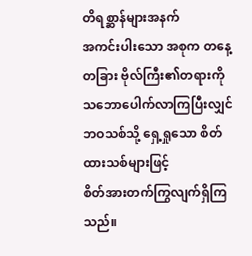တိရစ္ဆာန်များအနက်
အကင်းပါးသော အစုက တနေ့တခြား ဗိုလ်ကြီး၏တရားကို
သဘောပေါက်လာကြပြီးလျှင် ဘဝသစ်သို့ ရှေ့ရှုသော စိတ်ထားသစ်များဖြင့်
စိတ်အားတက်ကြွလျက်ရှိကြသည်။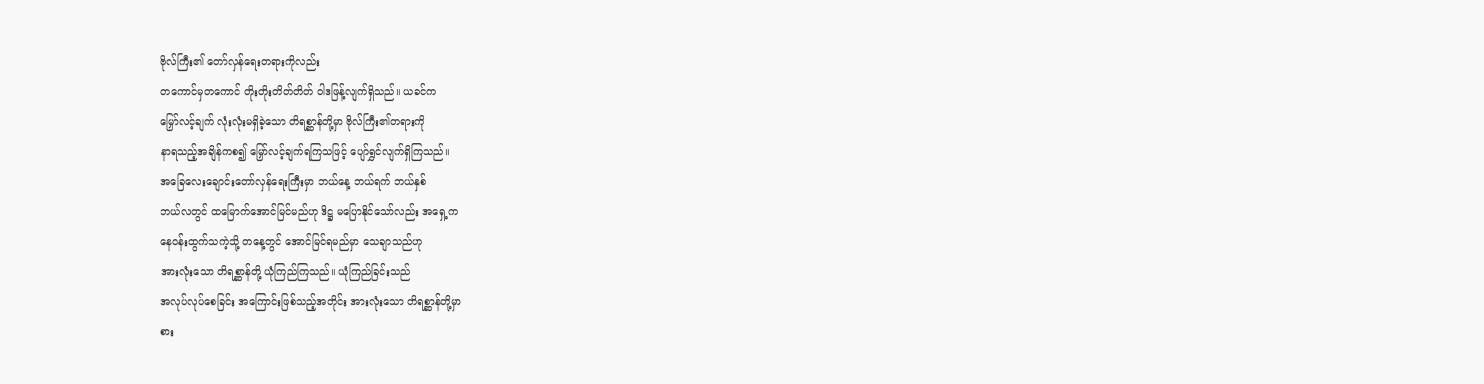ဗိုလ်ကြီး၏ တော်လှန်ရေးတရားကိုလည်း
တကောင်မှတကောင် တိုးတိုးတိတ်တိတ် ဝါဒဖြန့်လျက်ရှိသည်။ ယခင်က
မြှော်လင့်ချက် လုံးလုံးမရှိခဲ့သော တိရစ္ဆာန်တို့မှာ ဗိုလ်ကြီး၏တရားကို
နာရသည့်အချိန်ကစ၍ မြှော်လင့်ချက်ရကြသဖြင့် ပျော်ရွှင်လျက်ရှိကြသည်။
အခြေလေးချောင်းတော်လှန်ရေးကြီးမှာ ဘယ်နေ့ ဘယ်ရက် ဘယ်နှစ်
ဘယ်လတွင် ထမြောက်အောင်မြင်မည်ဟု ဒိဋ္ဌ မပြောနိုင်သော်လည်း အရှေ့က
နေဝန်းထွက်သကဲ့သို့ တနေ့တွင် အောင်မြင်ရမည်မှာ သေချာသည်ဟု
အားလုံးသော တိရစ္ဆာန်တို့ ယုံကြည်ကြသည်။ ယုံကြည်ခြင်းသည်
အလုပ်လုပ်စေခြင်း အကြောင်းဖြစ်သည့်အတိုင်း အားလုံးသော တိရစ္ဆာန်တို့မှာ
စား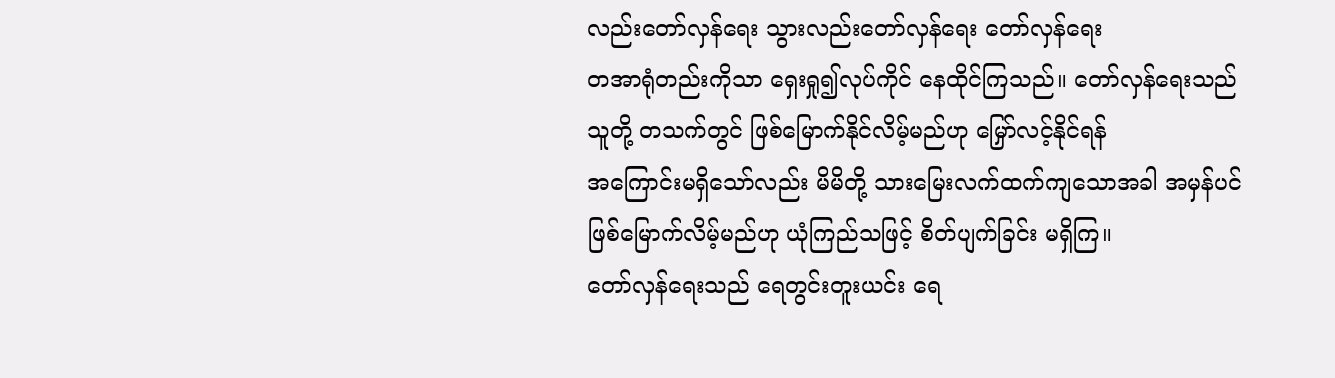လည်းတော်လှန်ရေး သွားလည်းတော်လှန်ရေး တော်လှန်ရေး
တအာရုံတည်းကိုသာ ရှေးရှု၍လုပ်ကိုင် နေထိုင်ကြသည်။ တော်လှန်ရေးသည်
သူတို့ တသက်တွင် ဖြစ်မြောက်နိုင်လိမ့်မည်ဟု မြှော်လင့်နိုင်ရန်
အကြောင်းမရှိသော်လည်း မိမိတို့ သားမြေးလက်ထက်ကျသောအခါ အမှန်ပင်
ဖြစ်မြောက်လိမ့်မည်ဟု ယုံကြည်သဖြင့် စိတ်ပျက်ခြင်း မရှိကြ။
တော်လှန်ရေးသည် ရေတွင်းတူးယင်း ရေ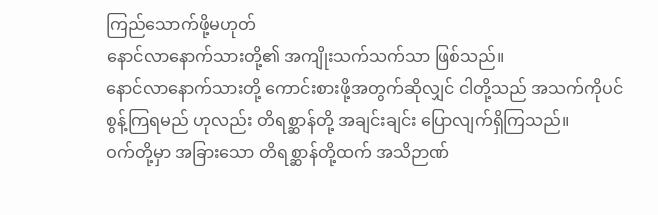ကြည်သောက်ဖို့မဟုတ်
နောင်လာနောက်သားတို့၏ အကျိုးသက်သက်သာ ဖြစ်သည်။
နောင်လာနောက်သားတို့ ကောင်းစားဖို့အတွက်ဆိုလျှင် ငါတို့သည် အသက်ကိုပင်
စွန့်ကြရမည် ဟုလည်း တိရစ္ဆာန်တို့ အချင်းချင်း ပြောလျက်ရှိကြသည်။
ဝက်တို့မှာ အခြားသော တိရစ္ဆာန်တို့ထက် အသိဉာဏ်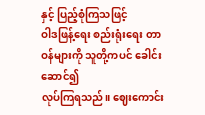နှင့် ပြည့်စုံကြသဖြင့်
ဝါဒဖြန့်ရေး စည်းရုံးရေး တာဝန်များကို သူတို့ကပင် ခေါင်းဆောင်၍
လုပ်ကြရသည်။ ဈေးကောင်း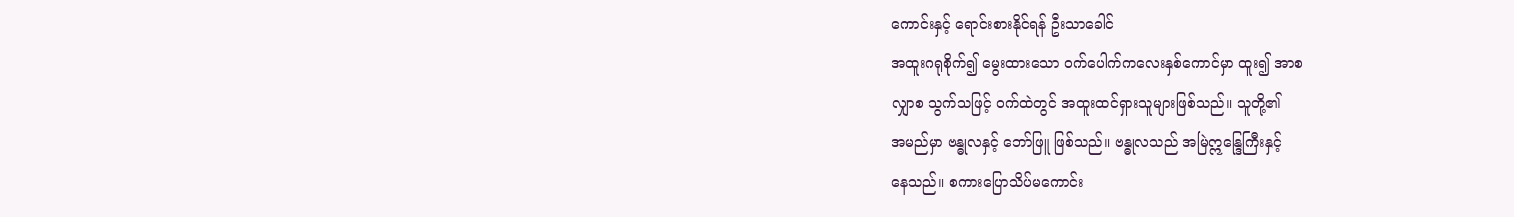ကောင်းနှင့် ရောင်းစားနိုင်ရန် ဦးသာခေါင်
အထူးဂရုစိုက်၍ မွေးထားသော ဝက်ပေါက်ကလေးနှစ်ကောင်မှာ ထူး၍ အာစ
လျှာစ သွက်သဖြင့် ဝက်ထဲတွင် အထူးထင်ရှားသူများဖြစ်သည်။ သူတို့၏
အမည်မှာ ဗန္ဓုလနှင့် ဘော်ဖြူ ဖြစ်သည်။ ဗန္ဓုလသည် အမြဲဣန္ဒြေကြီးနှင့်
နေသည်။ စကားပြောသိပ်မကောင်း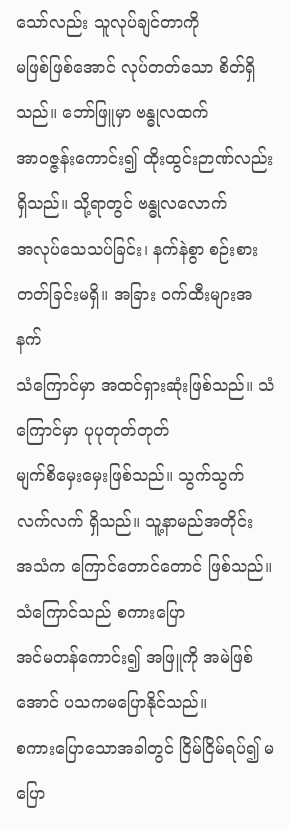သော်လည်း သူလုပ်ချင်တာကို
မဖြစ်ဖြစ်အောင် လုပ်တတ်သော စိတ်ရှိသည်။ ဘော်ဖြူမှာ ဗန္ဓုလထက်
အာဝဇ္ဇန်းကောင်း၍ ထိုးထွင်းဉာဏ်လည်း ရှိသည်။ သို့ရာတွင် ဗန္ဓုလလောက်
အလုပ်သေသပ်ခြင်း၊ နက်နဲစွာ စဉ်းစားတတ်ခြင်းမရှိ။ အခြား ဝက်ထီးများအနက်
သံကြောင်မှာ အထင်ရှားဆုံးဖြစ်သည်။ သံကြောင်မှာ ပုပုတုတ်တုတ်
မျက်စိမှေးမှေးဖြစ်သည်။ သွက်သွက်လက်လက် ရှိသည်။ သူ့နာမည်အတိုင်း
အသံက ကြောင်တောင်တောင် ဖြစ်သည်။ သံကြောင်သည် စကားပြော
အင်မတန်ကောင်း၍ အဖြူကို အမဲဖြစ်အောင် ပသကမပြောနိုင်သည်။
စကားပြောသောအခါတွင် ငြိမ်ငြိမ်ရပ်၍ မပြော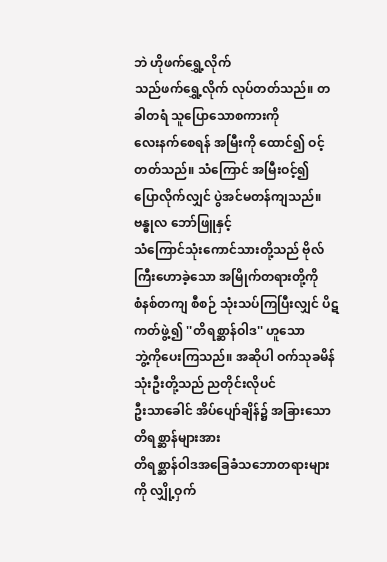ဘဲ ဟိုဖက်ရွှေ့လိုက်
သည်ဖက်ရွှေ့လိုက် လုပ်တတ်သည်။ တခါတရံ သူပြောသောစကားကို
လေးနက်စေရန် အမြီးကို ထောင်၍ ဝင့်တတ်သည်။ သံကြောင် အမြီးဝင့်၍
ပြောလိုက်လျှင် ပွဲအင်မတန်ကျသည်။ ဗန္ဓုလ ဘော်ဖြူနှင့်
သံကြောင်သုံးကောင်သားတို့သည် ဗိုလ်ကြီးဟောခဲ့သော အမြိုက်တရားတို့ကို
စံနစ်တကျ စီစဉ် သုံးသပ်ကြပြီးလျှင် ပိဋကတ်ဖွဲ့၍ ''တိရစ္ဆာန်ဝါဒ'' ဟူသော
ဘွဲ့ကိုပေးကြသည်။ အဆိုပါ ဝက်သုခမိန် သုံးဦးတို့သည် ညတိုင်းလိုပင်
ဦးသာခေါင် အိပ်ပျော်ချိန်၌ အခြားသောတိရစ္ဆာန်များအား
တိရစ္ဆာန်ဝါဒအခြေခံသဘောတရားများကို လျှို့ဝှက်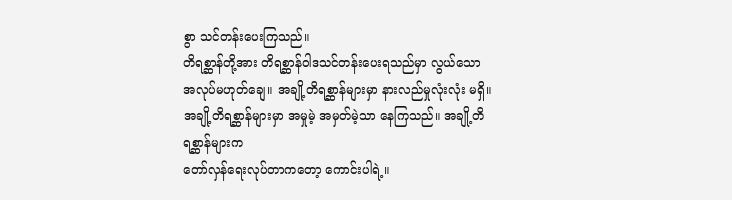စွာ သင်တန်းပေးကြသည်။
တိရစ္ဆာန်တို့အား တိရစ္ဆာန်ဝါဒသင်တန်းပေးရသည်မှာ လွယ်သော
အလုပ်မဟုတ်ချေ။ အချို့တိရစ္ဆာန်များမှာ နားလည်မှုလုံးလုံး မရှိ။
အချို့တိရစ္ဆာန်များမှာ အမှုမဲ့ အမှတ်မဲ့သာ နေကြသည်။ အချို့တိရစ္ဆာန်များက
တော်လှန်ရေးလုပ်တာကတော့ ကောင်းပါရဲ့။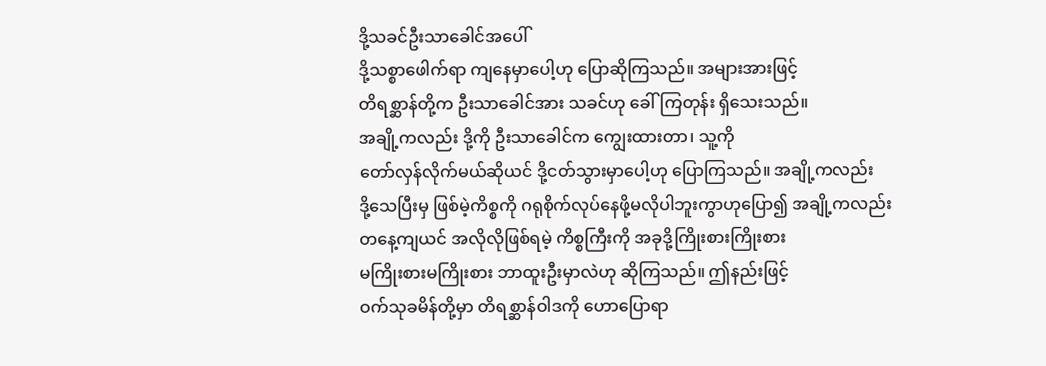ဒို့သခင်ဦးသာခေါင်အပေါ်
ဒို့သစ္စာဖေါက်ရာ ကျနေမှာပေါ့ဟု ပြောဆိုကြသည်။ အများအားဖြင့်
တိရစ္ဆာန်တို့က ဦးသာခေါင်အား သခင်ဟု ခေါ်ကြတုန်း ရှိသေးသည်။
အချို့ကလည်း ဒို့ကို ဦးသာခေါင်က ကျွေးထားတာ၊ သူ့ကို
တော်လှန်လိုက်မယ်ဆိုယင် ဒို့ငတ်သွားမှာပေါ့ဟု ပြောကြသည်။ အချို့ကလည်း
ဒို့သေပြီးမှ ဖြစ်မဲ့ကိစ္စကို ဂရုစိုက်လုပ်နေဖို့မလိုပါဘူးကွာဟုပြော၍ အချို့ကလည်း
တနေ့ကျယင် အလိုလိုဖြစ်ရမဲ့ ကိစ္စကြီးကို အခုဒို့ကြိုးစားကြိုးစား
မကြိုးစားမကြိုးစား ဘာထူးဦးမှာလဲဟု ဆိုကြသည်။ ဤနည်းဖြင့်
ဝက်သုခမိန်တို့မှာ တိရစ္ဆာန်ဝါဒကို ဟောပြောရာ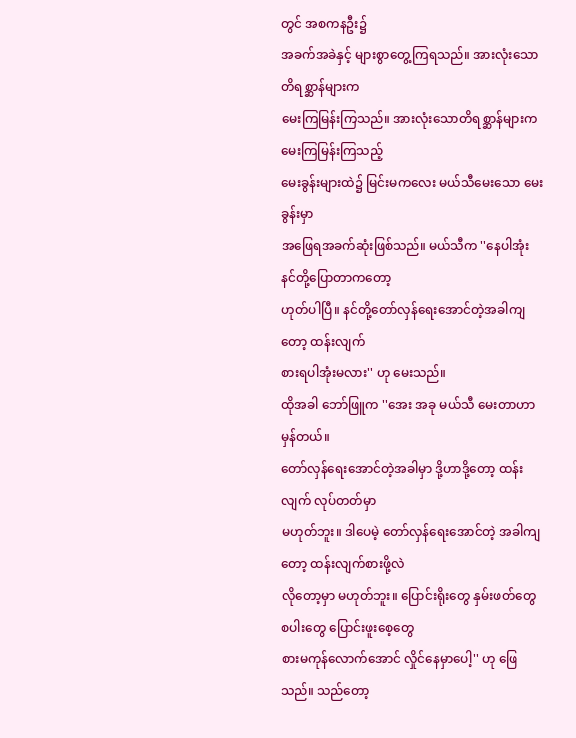တွင် အစကနဦး၌
အခက်အခဲနှင့် များစွာတွေ့ကြရသည်။ အားလုံးသောတိရစ္ဆာန်များက
မေးကြမြန်းကြသည်။ အားလုံးသောတိရစ္ဆာန်များက မေးကြမြန်းကြသည့်
မေးခွန်းများထဲ၌ မြင်းမကလေး မယ်သီမေးသော မေးခွန်းမှာ
အဖြေရအခက်ဆုံးဖြစ်သည်။ မယ်သီက ''နေပါအုံး နင်တို့ပြောတာကတော့
ဟုတ်ပါပြီ။ နင်တို့တော်လှန်ရေးအောင်တဲ့အခါကျတော့ ထန်းလျက်
စားရပါအုံးမလား'' ဟု မေးသည်။
ထိုအခါ ဘော်ဖြူက ''အေး အခု မယ်သီ မေးတာဟာ မှန်တယ်။
တော်လှန်ရေးအောင်တဲ့အခါမှာ ဒို့ဟာဒို့တော့ ထန်းလျက် လုပ်တတ်မှာ
မဟုတ်ဘူး။ ဒါပေမဲ့ တော်လှန်ရေးအောင်တဲ့ အခါကျတော့ ထန်းလျက်စားဖို့လဲ
လိုတော့မှာ မဟုတ်ဘူး။ ပြောင်းရိုးတွေ နှမ်းဖတ်တွေ စပါးတွေ ပြောင်းဖူးစေ့တွေ
စားမကုန်လောက်အောင် လှိုင်နေမှာပေါ့'' ဟု ဖြေသည်။ သည်တော့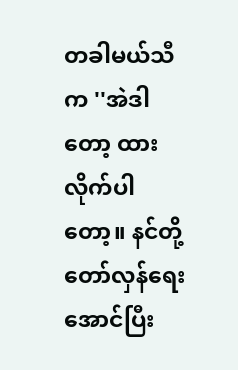တခါမယ်သီက ''အဲဒါတော့ ထားလိုက်ပါတော့။ နင်တို့
တော်လှန်ရေးအောင်ပြီး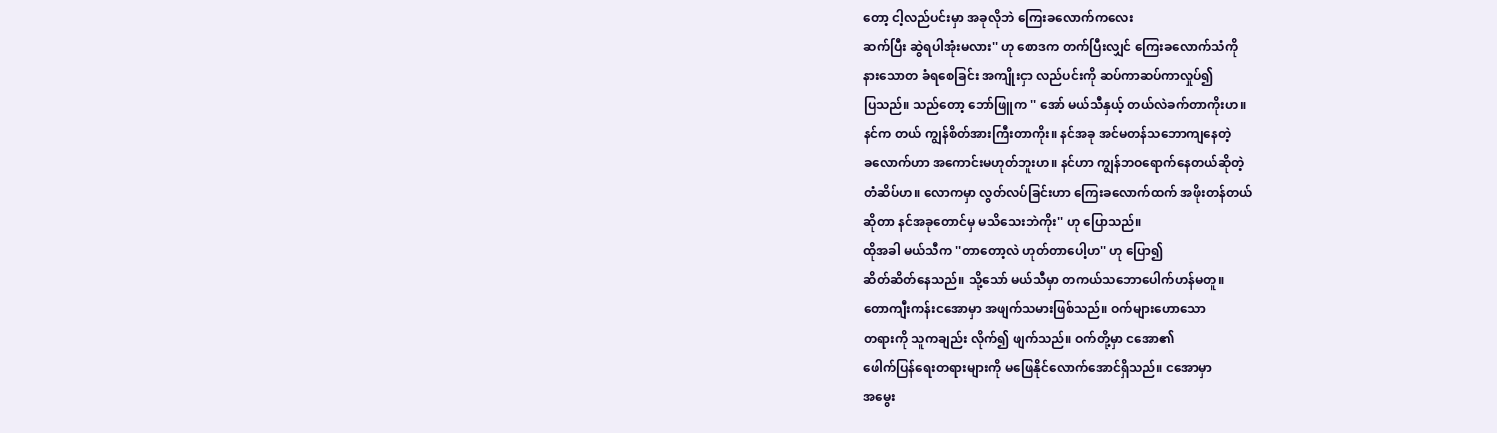တော့ ငါ့လည်ပင်းမှာ အခုလိုဘဲ ကြေးခလောက်ကလေး
ဆက်ပြီး ဆွဲရပါအုံးမလား'' ဟု စောဒက တက်ပြီးလျှင် ကြေးခလောက်သံကို
နားသောတ ခံရစေခြင်း အကျိုးငှာ လည်ပင်းကို ဆပ်ကာဆပ်ကာလှုပ်၍
ပြသည်။ သည်တော့ ဘော်ဖြူက '' အော် မယ်သီနှယ့် တယ်လဲခက်တာကိုးဟ။
နင်က တယ် ကျွန်စိတ်အားကြီးတာကိုး။ နင်အခု အင်မတန်သဘောကျနေတဲ့
ခလောက်ဟာ အကောင်းမဟုတ်ဘူးဟ။ နင်ဟာ ကျွန်ဘဝရောက်နေတယ်ဆိုတဲ့
တံဆိပ်ဟ။ လောကမှာ လွတ်လပ်ခြင်းဟာ ကြေးခလောက်ထက် အဖိုးတန်တယ်
ဆိုတာ နင်အခုတောင်မှ မသိသေးဘဲကိုး'' ဟု ပြောသည်။
ထိုအခါ မယ်သီက ''တာတော့လဲ ဟုတ်တာပေါ့ဟ'' ဟု ပြော၍
ဆိတ်ဆိတ်နေသည်။ သို့သော် မယ်သီမှာ တကယ်သဘောပေါက်ဟန်မတူ။
တောကျီးကန်းငအောမှာ အဖျက်သမားဖြစ်သည်။ ဝက်များဟောသော
တရားကို သူကချည်း လိုက်၍ ဖျက်သည်။ ဝက်တို့မှာ ငအော၏
ဖေါက်ပြန်ရေးတရားများကို မဖြေနိုင်လောက်အောင်ရှိသည်။ ငအောမှာ
အမွေး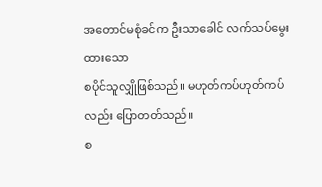အတောင်မစုံခင်က ဦးသာခေါင် လက်သပ်မွေးထားသော
စပိုင်သူလျှိုဖြစ်သည်။ မဟုတ်ကပ်ဟုတ်ကပ်လည်း ပြောတတ်သည်။
စ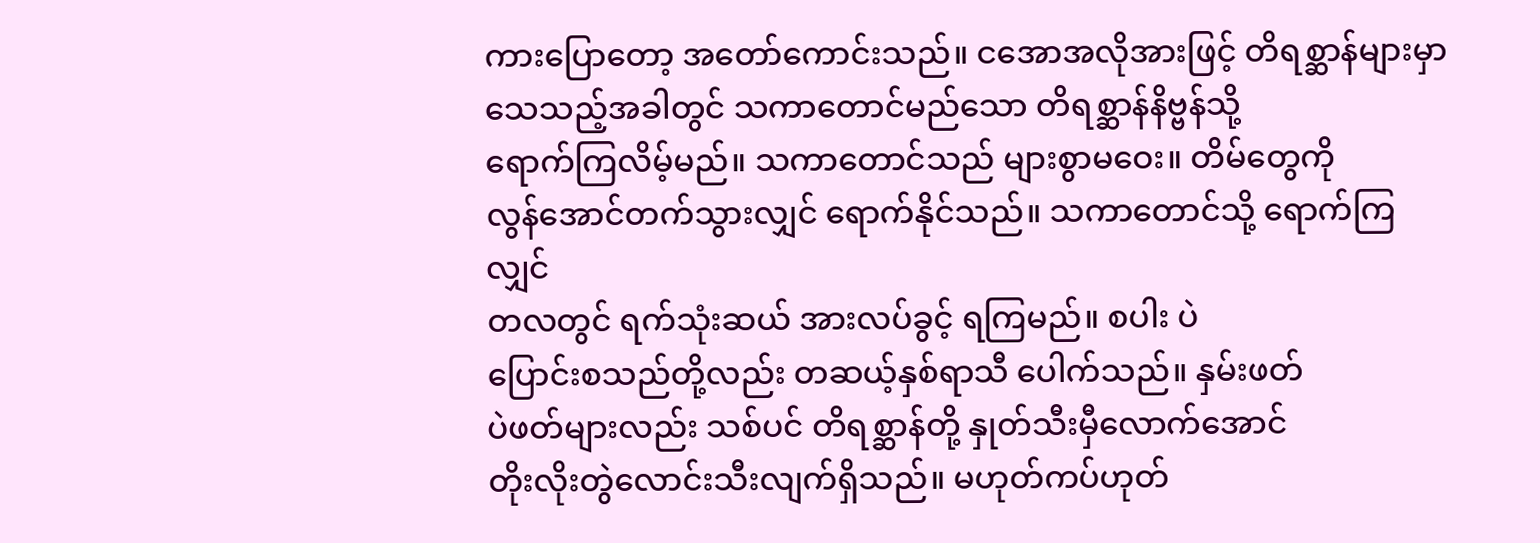ကားပြောတော့ အတော်ကောင်းသည်။ ငအောအလိုအားဖြင့် တိရစ္ဆာန်များမှာ
သေသည့်အခါတွင် သကာတောင်မည်သော တိရစ္ဆာန်နိဗ္ဗန်သို့
ရောက်ကြလိမ့်မည်။ သကာတောင်သည် များစွာမဝေး။ တိမ်တွေကို
လွန်အောင်တက်သွားလျှင် ရောက်နိုင်သည်။ သကာတောင်သို့ ရောက်ကြလျှင်
တလတွင် ရက်သုံးဆယ် အားလပ်ခွင့် ရကြမည်။ စပါး ပဲ
ပြောင်းစသည်တို့လည်း တဆယ့်နှစ်ရာသီ ပေါက်သည်။ နှမ်းဖတ်
ပဲဖတ်များလည်း သစ်ပင် တိရစ္ဆာန်တို့ နှုတ်သီးမှီလောက်အောင်
တိုးလိုးတွဲလောင်းသီးလျက်ရှိသည်။ မဟုတ်ကပ်ဟုတ်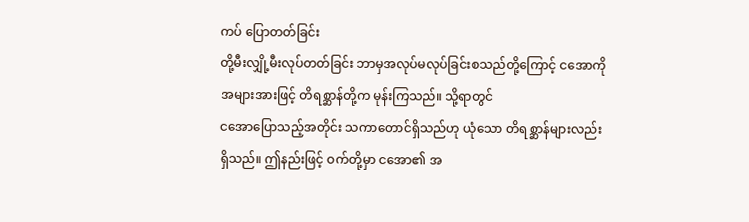ကပ် ပြောတတ်ခြင်း
တို့မီးလျှို့မီးလုပ်တတ်ခြင်း ဘာမှအလုပ်မလုပ်ခြင်းစသည်တို့ကြောင့် ငအောကို
အများအားဖြင့် တိရစ္ဆာန်တို့က မုန်းကြသည်။ သို့ရာတွင်
ငအောပြောသည့်အတိုင်း သကာတောင်ရှိသည်ဟု ယုံသော တိရစ္ဆာန်များလည်း
ရှိသည်။ ဤနည်းဖြင့် ဝက်တို့မှာ ငအော၏ အ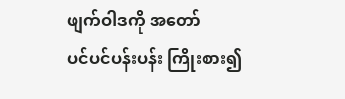ဖျက်ဝါဒကို အတော်
ပင်ပင်ပန်းပန်း ကြိုးစား၍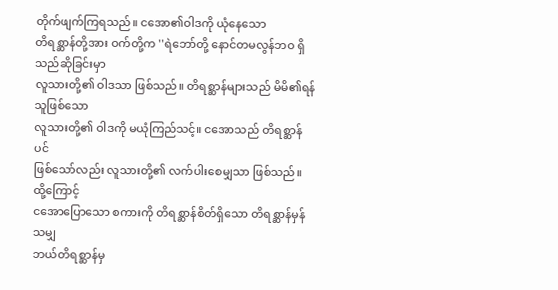တိုက်ဖျက်ကြရသည်။ ငအော၏ဝါဒကို ယုံနေသော
တိရစ္ဆာန်တို့အား ဝက်တို့က ''ရဲဘော်တို့ နောင်တမလွန်ဘဝ ရှိသည်ဆိုခြင်းမှာ
လူသားတို့၏ ဝါဒသာ ဖြစ်သည်။ တိရစ္ဆာန်များသည် မိမိ၏ရန်သူဖြစ်သော
လူသားတို့၏ ဝါဒကို မယုံကြည်သင့်။ ငအောသည် တိရစ္ဆာန်ပင်
ဖြစ်သော်လည်း လူသားတို့၏ လက်ပါးစေမျှသာ ဖြစ်သည်။ ထို့ကြောင့်
ငအောပြောသော စကားကို တိရစ္ဆာန်စိတ်ရှိသော တိရစ္ဆာန်မှန်သမျှ
ဘယ်တိရစ္ဆာန်မှ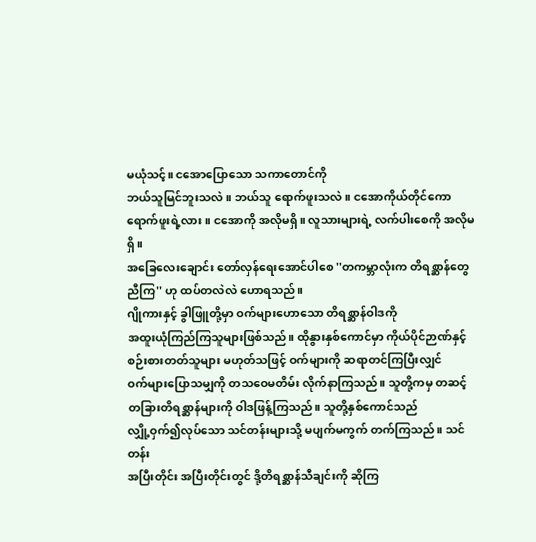မယုံသင့်။ ငအောပြောသော သကာတောင်ကို
ဘယ်သူမြင်ဘူးသလဲ။ ဘယ်သူ ရောက်ဖူးသလဲ။ ငအောကိုယ်တိုင်ကော
ရောက်ဖူးရဲ့လား။ ငအောကို အလိုမရှိ။ လူသားများရဲ့ လက်ပါးစေကို အလိုမရှိ။
အခြေလေးချောင်း တော်လှန်ရေးအောင်ပါစေ ''တကမ္ဘာလုံးက တိရစ္ဆာန်တွေ
ညီကြ'' ဟု ထပ်တလဲလဲ ဟောရသည်။
ဂျိုကားနှင့် ခွါဖြူတို့မှာ ဝက်များဟောသော တိရစ္ဆာန်ဝါဒကို
အထူးယုံကြည်ကြသူများဖြစ်သည်။ ထိုနွားနှစ်ကောင်မှာ ကိုယ်ပိုင်ဉာဏ်နှင့်
စဉ်းစားတတ်သူများ မဟုတ်သဖြင့် ဝက်များကို ဆရာတင်ကြပြီးလျှင်
ဝက်များပြောသမျှကို တသဝေမတိမ်း လိုက်နာကြသည်။ သူတို့ကမှ တဆင့်
တခြားတိရစ္ဆာန်များကို ဝါဒဖြန့်ကြသည်။ သူတို့နှစ်ကောင်သည်
လျှို့ဝှက်၍လုပ်သော သင်တန်းများသို့ မပျက်မကွက် တက်ကြသည်။ သင်တန်း
အပြီးတိုင်း အပြီးတိုင်းတွင် ဒို့တိရစ္ဆာန်သီချင်းကို ဆိုကြ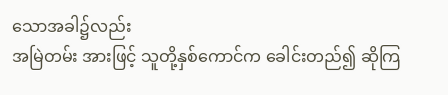သောအခါ၌လည်း
အမြဲတမ်း အားဖြင့် သူတို့နှစ်ကောင်က ခေါင်းတည်၍ ဆိုကြ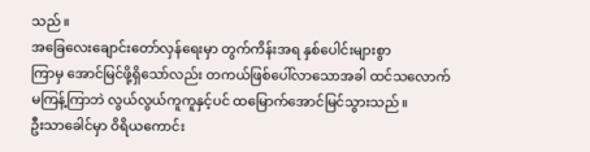သည်။
အခြေလေးချောင်းတော်လှန်ရေးမှာ တွက်ကိန်းအရ နှစ်ပေါင်းများစွာ
ကြာမှ အောင်မြင်ဖို့ရှိသော်လည်း တကယ်ဖြစ်ပေါ်လာသောအခါ ထင်သလောက်
မကြန့်ကြာဘဲ လွယ်လွယ်ကူကူနှင့်ပင် ထမြောက်အောင်မြင်သွားသည်။
ဦးသာခေါင်မှာ ဝိရိယကောင်း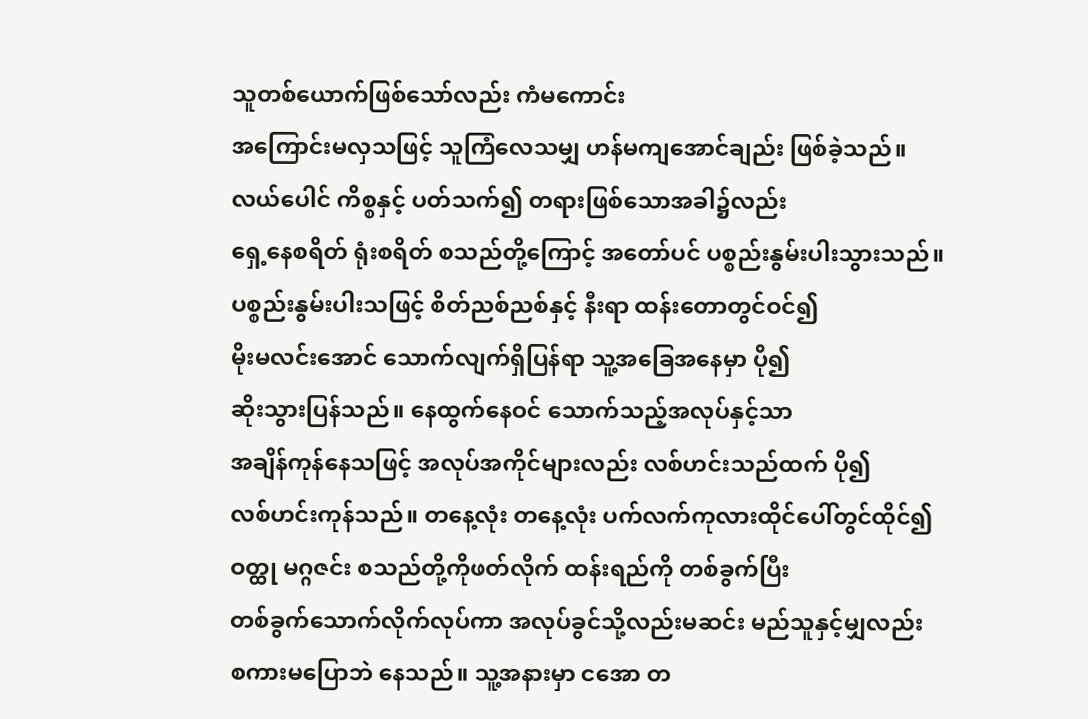သူတစ်ယောက်ဖြစ်သော်လည်း ကံမကောင်း
အကြောင်းမလှသဖြင့် သူကြံလေသမျှ ဟန်မကျအောင်ချည်း ဖြစ်ခဲ့သည်။
လယ်ပေါင် ကိစ္စနှင့် ပတ်သက်၍ တရားဖြစ်သောအခါ၌လည်း
ရှေ့နေစရိတ် ရုံးစရိတ် စသည်တို့ကြောင့် အတော်ပင် ပစ္စည်းနွမ်းပါးသွားသည်။
ပစ္စည်းနွမ်းပါးသဖြင့် စိတ်ညစ်ညစ်နှင့် နီးရာ ထန်းတောတွင်ဝင်၍
မိုးမလင်းအောင် သောက်လျက်ရှိပြန်ရာ သူ့အခြေအနေမှာ ပို၍
ဆိုးသွားပြန်သည်။ နေထွက်နေဝင် သောက်သည့်အလုပ်နှင့်သာ
အချိန်ကုန်နေသဖြင့် အလုပ်အကိုင်များလည်း လစ်ဟင်းသည်ထက် ပို၍
လစ်ဟင်းကုန်သည်။ တနေ့လုံး တနေ့လုံး ပက်လက်ကုလားထိုင်ပေါ်တွင်ထိုင်၍
ဝတ္ထု မဂ္ဂဇင်း စသည်တို့ကိုဖတ်လိုက် ထန်းရည်ကို တစ်ခွက်ပြီး
တစ်ခွက်သောက်လိုက်လုပ်ကာ အလုပ်ခွင်သို့လည်းမဆင်း မည်သူနှင့်မျှလည်း
စကားမပြောဘဲ နေသည်။ သူ့အနားမှာ ငအော တ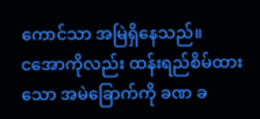ကောင်သာ အမြဲရှိနေသည်။
ငအောကိုလည်း ထန်းရည်စိမ်ထားသော အမဲခြောက်ကို ခဏ ခ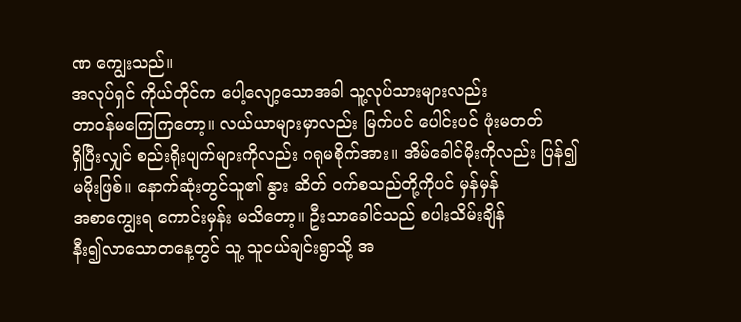ဏ ကျွေးသည်။
အလုပ်ရှင် ကိုယ်တိုင်က ပေါ့လျော့သောအခါ သူ့လုပ်သားများလည်း
တာဝန်မကြေကြတော့။ လယ်ယာများမှာလည်း မြက်ပင် ပေါင်းပင် ဖုံးမတတ်
ရှိပြီးလျှင် စည်းရိုးပျက်များကိုလည်း ဂရုမစိုက်အား။ အိမ်ခေါင်မိုးကိုလည်း ပြန်၍
မမိုးဖြစ်။ နောက်ဆုံးတွင်သူ၏ နွား ဆိတ် ဝက်စသည်တို့ကိုပင် မှန်မှန်
အစာကျွေးရ ကောင်းမှန်း မသိတော့။ ဦးသာခေါင်သည် စပါးသိမ်းချိန်
နီး၍လာသောတနေ့တွင် သူ့ သူငယ်ချင်းရွာသို့ အ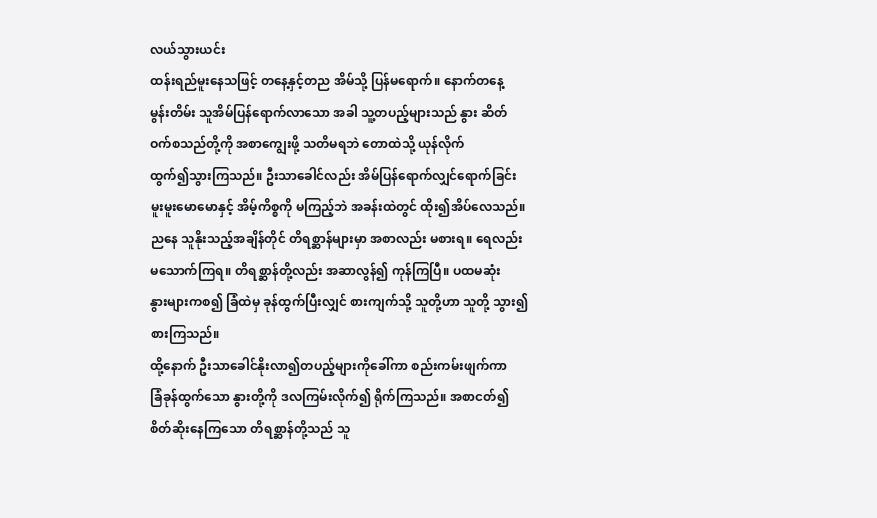လယ်သွားယင်း
ထန်းရည်မူးနေသဖြင့် တနေ့နှင့်တည အိမ်သို့ ပြန်မရောက်။ နောက်တနေ့
မွန်းတိမ်း သူအိမ်ပြန်ရောက်လာသော အခါ သူ့တပည့်များသည် နွား ဆိတ်
ဝက်စသည်တို့ကို အစာကျွေးဖို့ သတိမရဘဲ တောထဲသို့ ယုန်လိုက်
ထွက်၍သွားကြသည်။ ဦးသာခေါင်လည်း အိမ်ပြန်ရောက်လျှင်ရောက်ခြင်း
မူးမူးမောမောနှင့် အိမ့်ကိစ္စကို မကြည့်ဘဲ အခန်းထဲတွင် ထိုး၍အိပ်လေသည်။
ညနေ သူနိုးသည့်အချိန်တိုင် တိရစ္ဆာန်များမှာ အစာလည်း မစားရ။ ရေလည်း
မသောက်ကြရ။ တိရစ္ဆာန်တို့လည်း အဆာလွန်၍ ကုန်ကြပြီ။ ပထမဆုံး
နွားများကစ၍ ခြံထဲမှ ခုန်ထွက်ပြီးလျှင် စားကျက်သို့ သူတို့ဟာ သူတို့ သွား၍
စားကြသည်။
ထို့နောက် ဦးသာခေါင်နိုးလာ၍တပည့်များကိုခေါ်ကာ စည်းကမ်းဖျက်ကာ
ခြံခုန်ထွက်သော နွားတို့ကို ဒလကြမ်းလိုက်၍ ရိုက်ကြသည်။ အစာငတ်၍
စိတ်ဆိုးနေကြသော တိရစ္ဆာန်တို့သည် သူ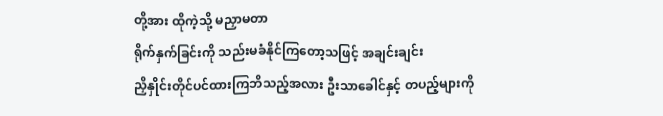တို့အား ထိုကဲ့သို့ မညှာမတာ
ရိုက်နှက်ခြင်းကို သည်းမခံနိုင်ကြတော့သဖြင့် အချင်းချင်း
ညှိနှိုင်းတိုင်ပင်ထားကြဘိသည့်အလား ဦးသာခေါင်နှင့် တပည့်များကို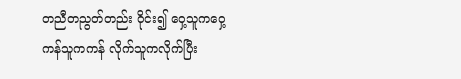တညီတညွတ်တည်း ဝိုင်း၍ ဝှေ့သူကဝှေ့ ကန်သူကကန် လိုက်သူကလိုက်ပြီး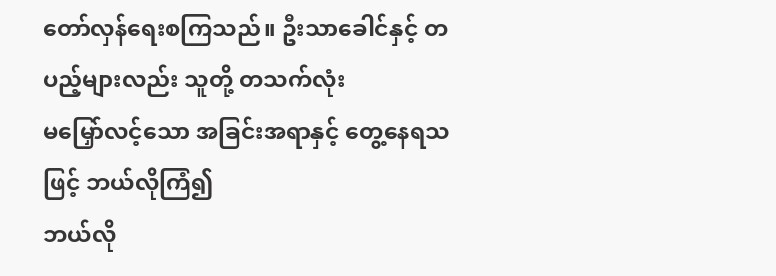တော်လှန်ရေးစကြသည်။ ဦးသာခေါင်နှင့် တပည့်များလည်း သူတို့ တသက်လုံး
မမြှော်လင့်သော အခြင်းအရာနှင့် တွေ့နေရသဖြင့် ဘယ်လိုကြံ၍
ဘယ်လို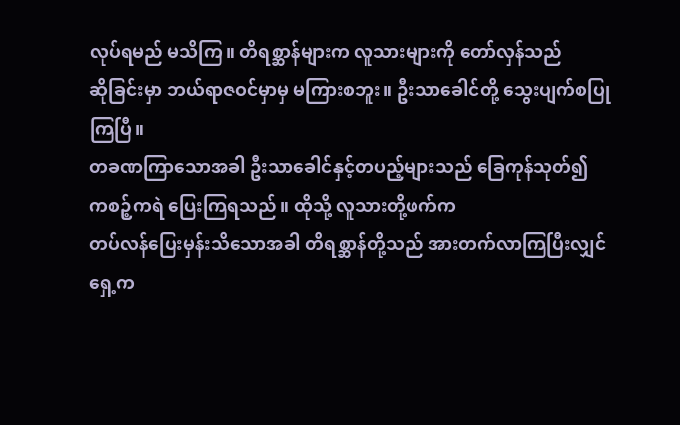လုပ်ရမည် မသိကြ။ တိရစ္ဆာန်များက လူသားများကို တော်လှန်သည်
ဆိုခြင်းမှာ ဘယ်ရာဇဝင်မှာမှ မကြားစဘူး။ ဦးသာခေါင်တို့ သွေးပျက်စပြုကြပြီ။
တခဏကြာသောအခါ ဦးသာခေါင်နှင့်တပည့်များသည် ခြေကုန်သုတ်၍
ကစဉ့်ကရဲ ပြေးကြရသည်။ ထိုသို့ လူသားတို့ဖက်က
တပ်လန်ပြေးမှန်းသိသောအခါ တိရစ္ဆာန်တို့သည် အားတက်လာကြပြီးလျှင်
ရှေ့က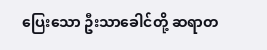ပြေးသော ဦးသာခေါင်တို့ ဆရာတ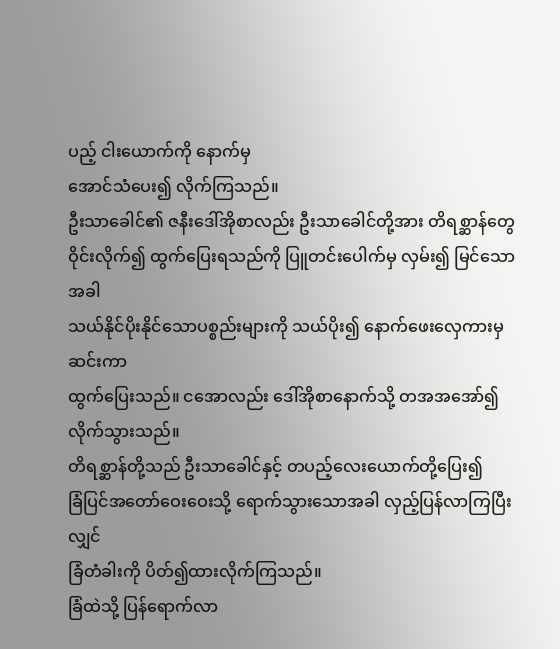ပည့် ငါးယောက်ကို နောက်မှ
အောင်သံပေး၍ လိုက်ကြသည်။
ဦးသာခေါင်၏ ဇနီးဒေါ်အိုစာလည်း ဦးသာခေါင်တို့အား တိရစ္ဆာန်တွေ
ဝိုင်းလိုက်၍ ထွက်ပြေးရသည်ကို ပြူတင်းပေါက်မှ လှမ်း၍ မြင်သောအခါ
သယ်နိုင်ပိုးနိုင်သောပစ္စည်းများကို သယ်ပိုး၍ နောက်ဖေးလှေကားမှဆင်းကာ
ထွက်ပြေးသည်။ ငအောလည်း ဒေါ်အိုစာနောက်သို့ တအအအော်၍
လိုက်သွားသည်။
တိရစ္ဆာန်တို့သည် ဦးသာခေါင်နှင့် တပည့်လေးယောက်တို့ပြေး၍
ခြံပြင်အတော်ဝေးဝေးသို့ ရောက်သွားသောအခါ လှည့်ပြန်လာကြပြီးလျှင်
ခြံတံခါးကို ပိတ်၍ထားလိုက်ကြသည်။
ခြံထဲသို့ ပြန်ရောက်လာ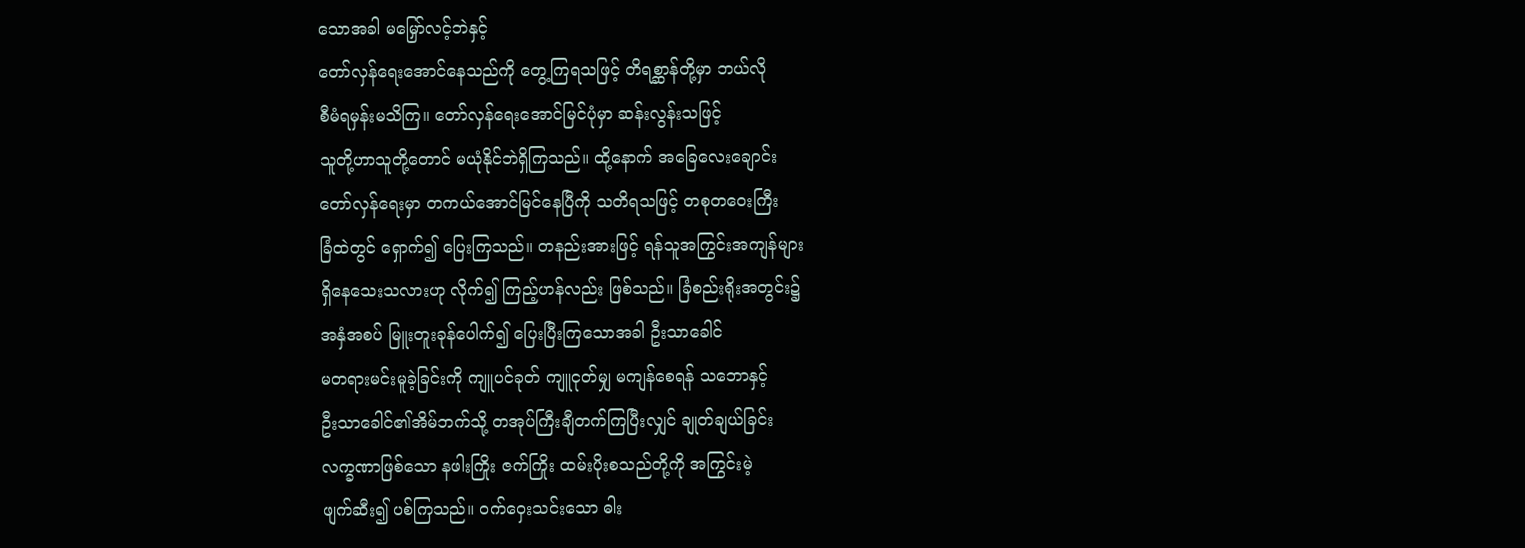သောအခါ မမြှော်လင့်ဘဲနှင့်
တော်လှန်ရေးအောင်နေသည်ကို တွေ့ကြရသဖြင့် တိရစ္ဆာန်တို့မှာ ဘယ်လို
စီမံရမှန်းမသိကြ။ တော်လှန်ရေးအောင်မြင်ပုံမှာ ဆန်းလွန်းသဖြင့်
သူတို့ဟာသူတို့တောင် မယုံနိုင်ဘဲရှိကြသည်။ ထို့နောက် အခြေလေးချောင်း
တော်လှန်ရေးမှာ တကယ်အောင်မြင်နေပြီကို သတိရသဖြင့် တစုတဝေးကြီး
ခြံထဲတွင် ရှောက်၍ ပြေးကြသည်။ တနည်းအားဖြင့် ရန်သူအကြွင်းအကျန်များ
ရှိနေသေးသလားဟု လိုက်၍ ကြည့်ဟန်လည်း ဖြစ်သည်။ ခြံစည်းရိုးအတွင်း၌
အနှံအစပ် မြူးတူးခုန်ပေါက်၍ ပြေးပြီးကြသောအခါ ဦးသာခေါင်
မတရားမင်းမူခဲ့ခြင်းကို ကျူပင်ခုတ် ကျူငုတ်မျှ မကျန်စေရန် သဘောနှင့်
ဦးသာခေါင်၏အိမ်ဘက်သို့ တအုပ်ကြီးချီတက်ကြပြီးလျှင် ချုတ်ချယ်ခြင်း
လက္ခဏာဖြစ်သော နဖါးကြိုး ဇက်ကြိုး ထမ်းပိုးစသည်တို့ကို အကြွင်းမဲ့
ဖျက်ဆီး၍ ပစ်ကြသည်။ ဝက်ဝှေးသင်းသော ဓါး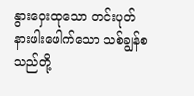နွားဝှေးထုသော တင်းပုတ်
နားဖါးဖေါက်သော သစ်ချွန်စသည်တို့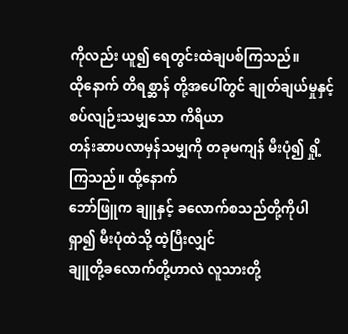ကိုလည်း ယူ၍ ရေတွင်းထဲချပစ်ကြသည်။
ထိုနောက် တိရစ္ဆာန် တို့အပေါ်တွင် ချုတ်ချယ်မှုနှင့် စပ်လျဉ်းသမျှသော ကိရိယာ
တန်းဆာပလာမှန်သမျှကို တခုမကျန် မီးပုံ၍ ရှို့ကြသည်။ ထို့နောက်
ဘော်ဖြူက ချူနှင့် ခလောက်စသည်တို့ကိုပါရှာ၍ မီးပုံထဲသို့ ထဲ့ပြီးလျှင်
ချူတို့ခလောက်တို့ဟာလဲ လူသားတို့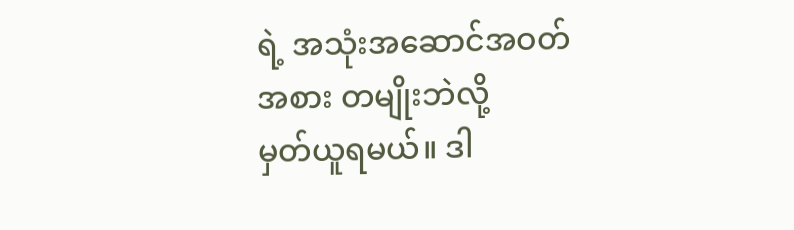ရဲ့ အသုံးအဆောင်အဝတ်အစား တမျိုးဘဲလို့
မှတ်ယူရမယ်။ ဒါ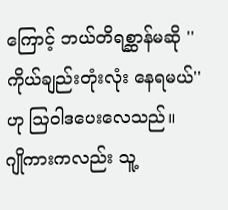ကြောင့် ဘယ်တိရစ္ဆာန်မဆို ''ကိုယ်ချည်းတုံးလုံး နေရမယ်''
ဟု ဩဝါဒပေးလေသည်။
ဂျိုကားကလည်း သူ့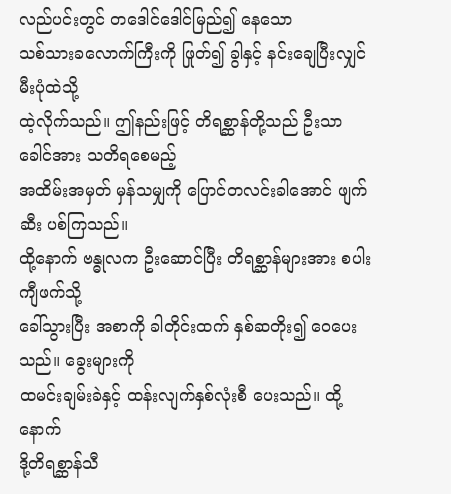လည်ပင်းတွင် တဒေါင်ဒေါင်မြည်၍ နေသော
သစ်သားခလောက်ကြီးကို ဖြုတ်၍ ခွါနှင့် နင်းချေပြီးလျှင် မီးပုံထဲသို့
ထဲ့လိုက်သည်။ ဤနည်းဖြင့် တိရစ္ဆာန်တို့သည် ဦးသာခေါင်အား သတိရစေမည့်
အထိမ်းအမှတ် မှန်သမျှကို ပြောင်တလင်းခါအောင် ဖျက်ဆီး ပစ်ကြသည်။
ထို့နောက် ဗန္ဓုလက ဦးဆောင်ပြီး တိရစ္ဆာန်များအား စပါးကျီဖက်သို့
ခေါ်သွားပြီး အစာကို ခါတိုင်းထက် နှစ်ဆတိုး၍ ဝေပေးသည်။ ခွေးများကို
ထမင်းချမ်းခဲနှင့် ထန်းလျက်နှစ်လုံးစီ ပေးသည်။ ထို့နောက်
ဒို့တိရစ္ဆာန်သီ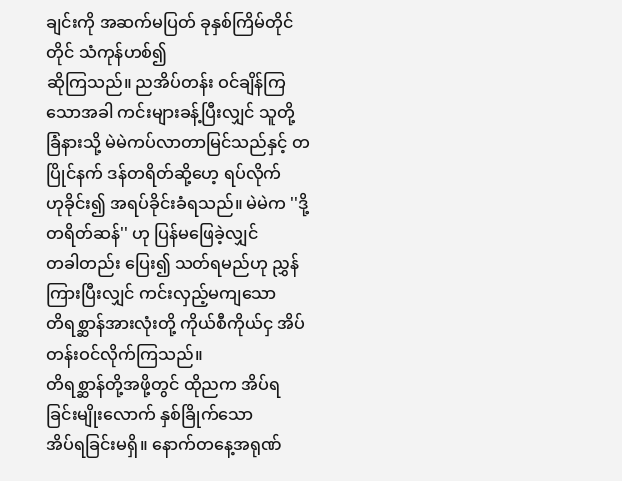ချင်းကို အဆက်မပြတ် ခုနှစ်ကြိမ်တိုင်တိုင် သံကုန်ဟစ်၍
ဆိုကြသည်။ ညအိပ်တန်း ဝင်ချိန်ကြသောအခါ ကင်းများခန့်ပြီးလျှင် သူတို့
ခြံနားသို့ မဲမဲကပ်လာတာမြင်သည်နှင့် တပြိုင်နက် ဒန်တရိတ်ဆို့ဟေ့ ရပ်လိုက်
ဟုခိုင်း၍ အရပ်ခိုင်းခံရသည်။ မဲမဲက ''ဒို့ တရိတ်ဆန်'' ဟု ပြန်မဖြေခဲ့လျှင်
တခါတည်း ပြေး၍ သတ်ရမည်ဟု ညွှန်ကြားပြီးလျှင် ကင်းလှည့်မကျသော
တိရစ္ဆာန်အားလုံးတို့ ကိုယ်စီကိုယ်ငှ အိပ်တန်းဝင်လိုက်ကြသည်။
တိရစ္ဆာန်တို့အဖို့တွင် ထိုညက အိပ်ရခြင်းမျိုးလောက် နှစ်ခြိုက်သော
အိပ်ရခြင်းမရှိ။ နောက်တနေ့အရုဏ်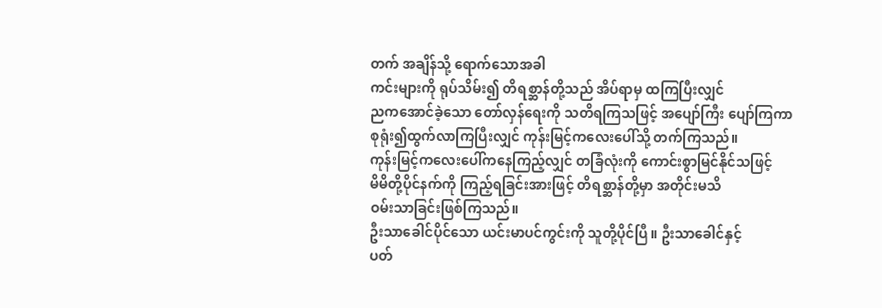တက် အချိန်သို့ ရောက်သောအခါ
ကင်းများကို ရုပ်သိမ်း၍ တိရစ္ဆာန်တို့သည် အိပ်ရာမှ ထကြပြီးလျှင်
ညကအောင်ခဲ့သော တော်လှန်ရေးကို သတိရကြသဖြင့် အပျော်ကြီး ပျော်ကြကာ
စုရုံး၍ထွက်လာကြပြီးလျှင် ကုန်းမြင့်ကလေးပေါ်သို့ တက်ကြသည်။
ကုန်းမြင့်ကလေးပေါ်ကနေကြည့်လျှင် တခြံလုံးကို ကောင်းစွာမြင်နိုင်သဖြင့်
မိမိတို့ပိုင်နက်ကို ကြည့်ရခြင်းအားဖြင့် တိရစ္ဆာန်တို့မှာ အတိုင်းမသိ
ဝမ်းသာခြင်းဖြစ်ကြသည်။
ဦးသာခေါင်ပိုင်သော ယင်းမာပင်ကွင်းကို သူတို့ပိုင်ပြီ။ ဦးသာခေါင်နှင့်
ပတ်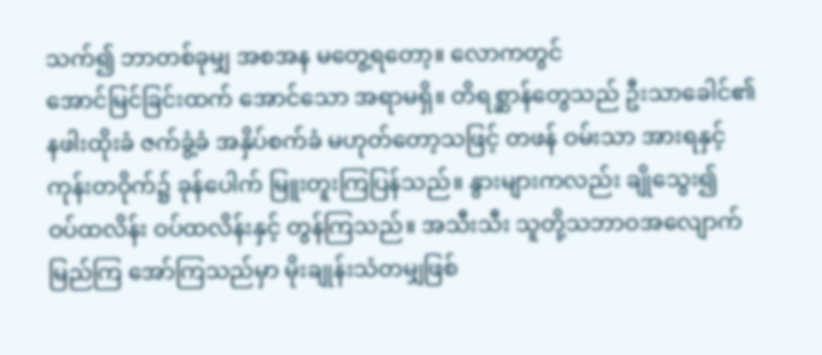သက်၍ ဘာတစ်ခုမျှ အစအန မတွေ့ရတော့။ လောကတွင်
အောင်မြင်ခြင်းထက် အောင်သော အရာမရှိ။ တိရစ္ဆာန်တွေသည် ဦးသာခေါင်၏
နဖါးထိုးခံ ဇက်ခွံ့ခံ အနှိပ်စက်ခံ မဟုတ်တော့သဖြင့် တဖန် ဝမ်းသာ အားရနှင့်
ကုန်းတဝိုက်၌ ခုန်ပေါက် မြူးတူးကြပြန်သည်။ နွားများကလည်း ချိုသွေး၍
ဝပ်ထလိန်း ဝပ်ထလိန်းနှင့် တွန်ကြသည်။ အသီးသီး သူတို့သဘာဝအလျောက်
မြည်ကြ အော်ကြသည်မှာ မိုးချုန်းသံတမျှဖြစ်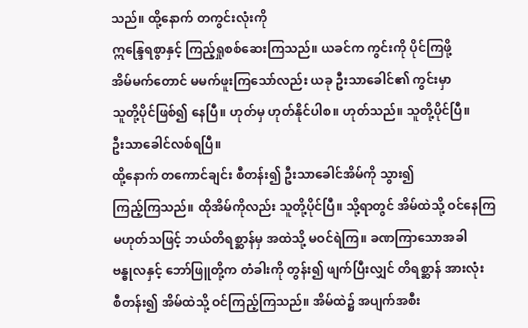သည်။ ထို့နောက် တကွင်းလုံးကို
ဣန္ဒြေရစွာနှင့် ကြည့်ရှုစစ်ဆေးကြသည်။ ယခင်က ကွင်းကို ပိုင်ကြဖို့
အိမ်မက်တောင် မမက်ဖူးကြသော်လည်း ယခု ဦးသာခေါင်၏ ကွင်းမှာ
သူတို့ပိုင်ဖြစ်၍ နေပြီ။ ဟုတ်မှ ဟုတ်နိုင်ပါစ။ ဟုတ်သည်။ သူတို့ပိုင်ပြီ။
ဦးသာခေါင်လစ်ရပြီ။
ထို့နောက် တကောင်ချင်း စီတန်း၍ ဦးသာခေါင်အိမ်ကို သွား၍
ကြည့်ကြသည်။ ထိုအိမ်ကိုလည်း သူတို့ပိုင်ပြီ။ သို့ရာတွင် အိမ်ထဲသို့ ဝင်နေကြ
မဟုတ်သဖြင့် ဘယ်တိရစ္ဆာန်မှ အထဲသို့ မဝင်ရဲကြ။ ခဏကြာသောအခါ
ဗန္ဓုလနှင့် ဘော်ဖြူတို့က တံခါးကို တွန်း၍ ဖျက်ပြီးလျှင် တိရစ္ဆာန် အားလုံး
စီတန်း၍ အိမ်ထဲသို့ ဝင်ကြည့်ကြသည်။ အိမ်ထဲ၌ အပျက်အစီး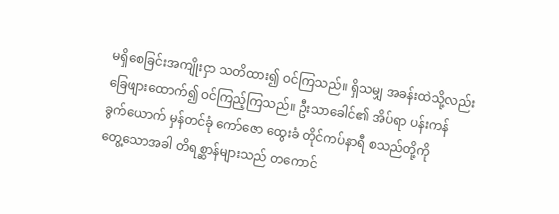မရှိစေခြင်းအကျိုးငှာ သတိထား၍ ဝင်ကြသည်။ ရှိသမျှ အခန်းထဲသို့လည်း
ခြေဖျားထောက်၍ ဝင်ကြည့်ကြသည်။ ဦးသာခေါင်၏ အိပ်ရာ ပန်းကန်
ခွက်ယောက် မှန်တင်ခုံ ကော်ဇော ထွေးခံ တိုင်ကပ်နာရီ စသည်တို့ကို
တွေ့သောအခါ တိရစ္ဆာန်များသည် တကောင်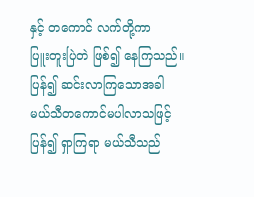နှင့် တကောင် လက်တို့ကာ
ပြူးတူးပြဲတဲ ဖြစ်၍ နေကြသည်။ ပြန်၍ ဆင်းလာကြသောအခါ
မယ်သီတကောင်မပါလာသဖြင့် ပြန်၍ ရှာကြရာ မယ်သီသည်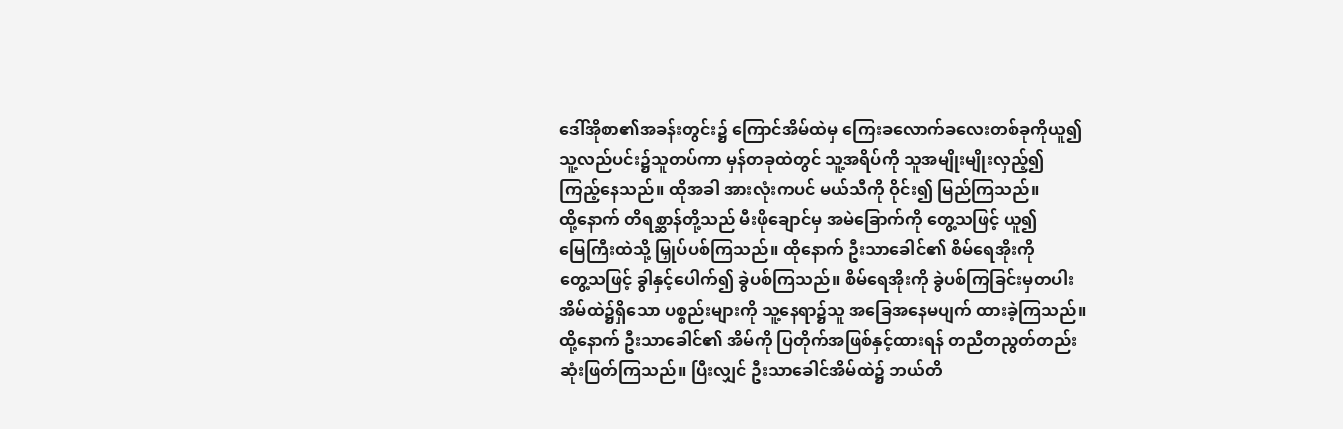ဒေါ်အိုစာ၏အခန်းတွင်း၌ ကြောင်အိမ်ထဲမှ ကြေးခလောက်ခလေးတစ်ခုကိုယူ၍
သူ့လည်ပင်း၌သူတပ်ကာ မှန်တခုထဲတွင် သူ့အရိပ်ကို သူအမျိုးမျိုးလှည့်၍
ကြည့်နေသည်။ ထိုအခါ အားလုံးကပင် မယ်သီကို ဝိုင်း၍ မြည်ကြသည်။
ထို့နောက် တိရစ္ဆာန်တို့သည် မီးဖိုချောင်မှ အမဲခြောက်ကို တွေ့သဖြင့် ယူ၍
မြေကြီးထဲသို့ မြှုပ်ပစ်ကြသည်။ ထိုနောက် ဦးသာခေါင်၏ စိမ်ရေအိုးကို
တွေ့သဖြင့် ခွါနှင့်ပေါက်၍ ခွဲပစ်ကြသည်။ စိမ်ရေအိုးကို ခွဲပစ်ကြခြင်းမှတပါး
အိမ်ထဲ၌ရှိသော ပစ္စည်းများကို သူ့နေရာ၌သူ အခြေအနေမပျက် ထားခဲ့ကြသည်။
ထို့နောက် ဦးသာခေါင်၏ အိမ်ကို ပြတိုက်အဖြစ်နှင့်ထားရန် တညီတညွတ်တည်း
ဆုံးဖြတ်ကြသည်။ ပြီးလျှင် ဦးသာခေါင်အိမ်ထဲ၌ ဘယ်တိ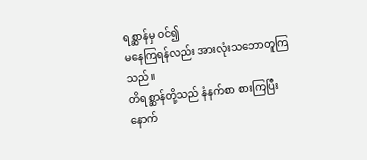ရစ္ဆာန်မှ ဝင်၍
မနေကြရန်လည်း အားလုံးသဘောတူကြသည်။
တိရစ္ဆာန်တို့သည် နံနက်စာ စားကြပြီးနောက်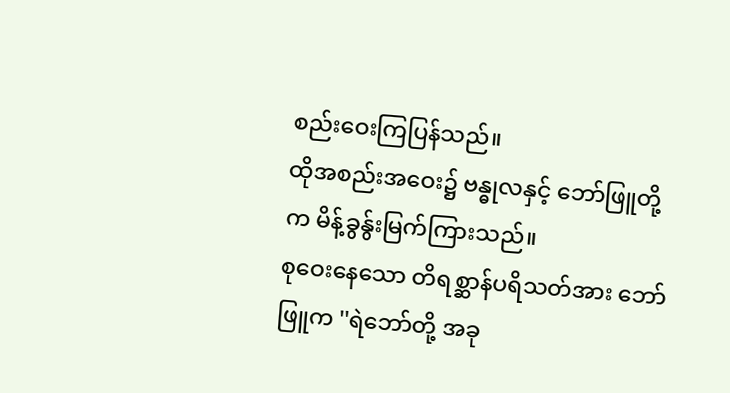စည်းဝေးကြပြန်သည်။
ထိုအစည်းအဝေး၌ ဗန္ဓုလနှင့် ဘော်ဖြူတို့က မိန့်ခွန်ွးမြက်ကြားသည်။
စုဝေးနေသော တိရစ္ဆာန်ပရိသတ်အား ဘော်ဖြူက ''ရဲဘော်တို့ အခု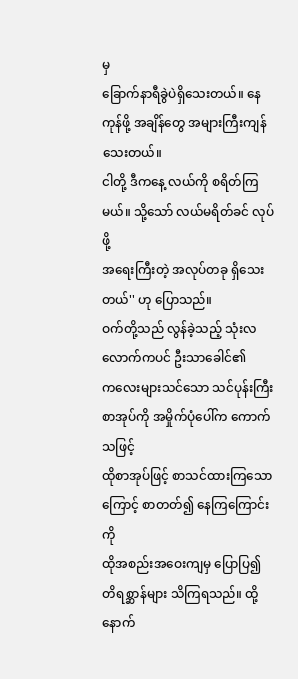မှ
ခြောက်နာရီခွဲပဲရှိသေးတယ်။ နေကုန်ဖို့ အချိန်တွေ အများကြီးကျန်သေးတယ်။
ငါတို့ ဒီကနေ့ လယ်ကို စရိတ်ကြမယ်။ သို့သော် လယ်မရိတ်ခင် လုပ်ဖို့
အရေးကြီးတဲ့ အလုပ်တခု ရှိသေးတယ်'' ဟု ပြောသည်။
ဝက်တို့သည် လွန်ခဲ့သည့် သုံးလလောက်ကပင် ဦးသာခေါင်၏
ကလေးများသင်သော သင်ပုန်းကြီးစာအုပ်ကို အမှိုက်ပုံပေါ်က ကောက်သဖြင့်
ထိုစာအုပ်ဖြင့် စာသင်ထားကြသောကြောင့် စာတတ်၍ နေကြကြောင်းကို
ထိုအစည်းအဝေးကျမှ ပြောပြ၍ တိရစ္ဆာန်များ သိကြရသည်။ ထို့နောက်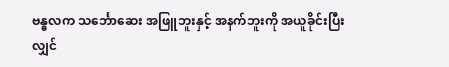ဗန္ဓလက သင်္ဘောဆေး အဖြူဘူးနှင့် အနက်ဘူးကို အယူခိုင်းပြီးလျှင်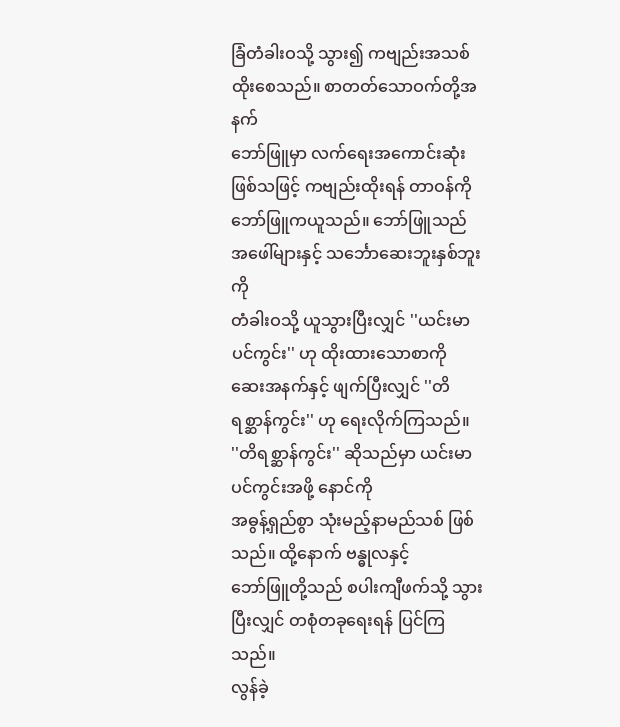ခြံတံခါးဝသို့ သွား၍ ကဗျည်းအသစ် ထိုးစေသည်။ စာတတ်သောဝက်တို့အနက်
ဘော်ဖြူမှာ လက်ရေးအကောင်းဆုံး ဖြစ်သဖြင့် ကဗျည်းထိုးရန် တာဝန်ကို
ဘော်ဖြူကယူသည်။ ဘော်ဖြူသည် အဖေါ်များနှင့် သင်္ဘောဆေးဘူးနှစ်ဘူးကို
တံခါးဝသို့ ယူသွားပြီးလျှင် ''ယင်းမာပင်ကွင်း'' ဟု ထိုးထားသောစာကို
ဆေးအနက်နှင့် ဖျက်ပြီးလျှင် ''တိရစ္ဆာန်ကွင်း'' ဟု ရေးလိုက်ကြသည်။
''တိရစ္ဆာန်ကွင်း'' ဆိုသည်မှာ ယင်းမာပင်ကွင်းအဖို့ နောင်ကို
အဓွန့်ရှည်စွာ သုံးမည့်နာမည်သစ် ဖြစ်သည်။ ထို့နောက် ဗန္ဓုလနှင့်
ဘော်ဖြူတို့သည် စပါးကျီဖက်သို့ သွားပြီးလျှင် တစုံတခုရေးရန် ပြင်ကြသည်။
လွန်ခဲ့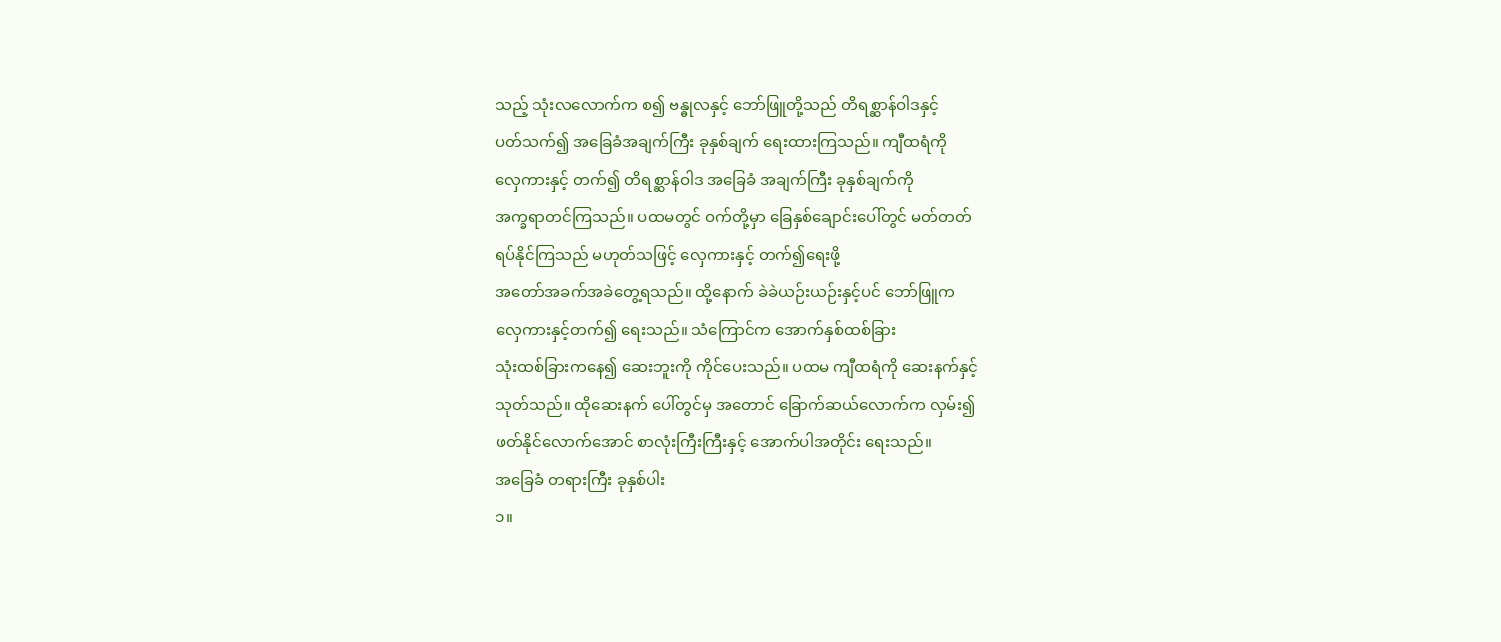သည့် သုံးလလောက်က စ၍ ဗန္ဓုလနှင့် ဘော်ဖြူတို့သည် တိရစ္ဆာန်ဝါဒနှင့်
ပတ်သက်၍ အခြေခံအချက်ကြီး ခုနှစ်ချက် ရေးထားကြသည်။ ကျီထရံကို
လှေကားနှင့် တက်၍ တိရစ္ဆာန်ဝါဒ အခြေခံ အချက်ကြီး ခုနှစ်ချက်ကို
အက္ခရာတင်ကြသည်။ ပထမတွင် ဝက်တို့မှာ ခြေနှစ်ချောင်းပေါ်တွင် မတ်တတ်
ရပ်နိုင်ကြသည် မဟုတ်သဖြင့် လှေကားနှင့် တက်၍ရေးဖို့
အတော်အခက်အခဲတွေ့ရသည်။ ထို့နောက် ခဲခဲယဉ်းယဉ်းနှင့်ပင် ဘော်ဖြူက
လှေကားနှင့်တက်၍ ရေးသည်။ သံကြောင်က အောက်နှစ်ထစ်ခြား
သုံးထစ်ခြားကနေ၍ ဆေးဘူးကို ကိုင်ပေးသည်။ ပထမ ကျီထရံကို ဆေးနက်နှင့်
သုတ်သည်။ ထိုဆေးနက် ပေါ်တွင်မှ အတောင် ခြောက်ဆယ်လောက်က လှမ်း၍
ဖတ်နိုင်လောက်အောင် စာလုံးကြီးကြီးနှင့် အောက်ပါအတိုင်း ရေးသည်။
အခြေခံ တရားကြီး ခုနှစ်ပါး
၁။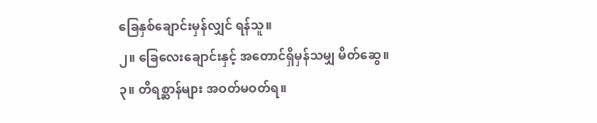ခြေနှစ်ချောင်းမှန်လျှင် ရန်သူ။
၂။ ခြေလေးချောင်းနှင့် အတောင်ရှိမှန်သမျှ မိတ်ဆွေ။
၃။ တိရစ္ဆာန်များ အဝတ်မဝတ်ရ။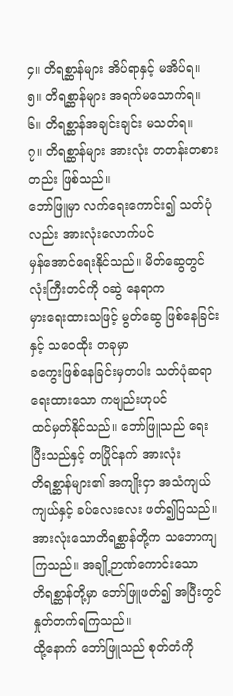၄။ တိရစ္ဆာန်များ အိပ်ရာနှင့် မအိပ်ရ။
၅။ တိရစ္ဆာန်များ အရက်မသောက်ရ။
၆။ တိရစ္ဆာန်အချင်းချင်း မသတ်ရ။
၇။ တိရစ္ဆာန်များ အားလုံး တတန်းတစားတည်း ဖြစ်သည်။
ဘော်ဖြူမှာ လက်ရေးကောင်း၍ သတ်ပုံလည်း အားလုံးလောက်ပင်
မှန်အောင်ရေးနိုင်သည်။ မိတ်ဆွေတွင် လုံးကြီးတင်ကို ဝဆွဲ နေရာက
မှားရေးထားသဖြင့် မွတ်ဆွေ ဖြစ်နေခြင်းနှင့် သဝေထိုး တခုမှာ
ခကွေးဖြစ်နေခြင်းမှတပါး သတ်ပုံဆရာ ရေးထားသော ကဗျည်းဟုပင်
ထင်မှတ်နိုင်သည်။ ဘော်ဖြူသည် ရေးပြီးသည်နှင့် တပြိုင်နက် အားလုံး
တိရစ္ဆာန်များ၏ အကျိုးငှာ အသံကျယ်ကျယ်နှင့် ခပ်လေးလေး ဖတ်၍ပြသည်။
အားလုံးသောတိရစ္ဆာန်တို့က သဘောကျကြသည်။ အချို့ဉာဏ်ကောင်းသော
တိရစ္ဆာန်တို့မှာ ဘော်ဖြူဖတ်၍ အပြီးတွင် နှုတ်တက်ရကြသည်။
ထို့နောက် ဘော်ဖြူသည် စုတ်တံကို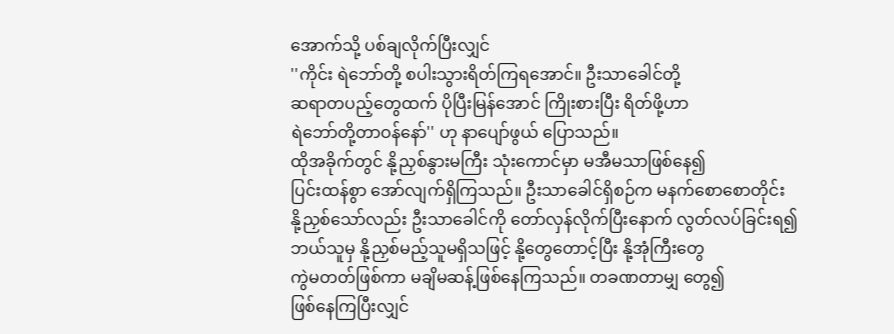အောက်သို့ ပစ်ချလိုက်ပြီးလျှင်
''ကိုင်း ရဲဘော်တို့ စပါးသွားရိတ်ကြရအောင်။ ဦးသာခေါင်တို့
ဆရာတပည့်တွေထက် ပိုပြီးမြန်အောင် ကြိုးစားပြီး ရိတ်ဖို့ဟာ
ရဲဘော်တို့တာဝန်နော်'' ဟု နာပျော်ဖွယ် ပြောသည်။
ထိုအခိုက်တွင် နို့ညှစ်နွားမကြီး သုံးကောင်မှာ မအီမသာဖြစ်နေ၍
ပြင်းထန်စွာ အော်လျက်ရှိကြသည်။ ဦးသာခေါင်ရှိစဉ်က မနက်စောစောတိုင်း
နို့ညှစ်သော်လည်း ဦးသာခေါင်ကို တော်လှန်လိုက်ပြီးနောက် လွတ်လပ်ခြင်းရ၍
ဘယ်သူမှ နို့ညှစ်မည့်သူမရှိသဖြင့် နို့တွေတောင့်ပြီး နို့အုံကြီးတွေ
ကွဲမတတ်ဖြစ်ကာ မချိမဆန့်ဖြစ်နေကြသည်။ တခဏတာမျှ တွေ၍
ဖြစ်နေကြပြီးလျှင်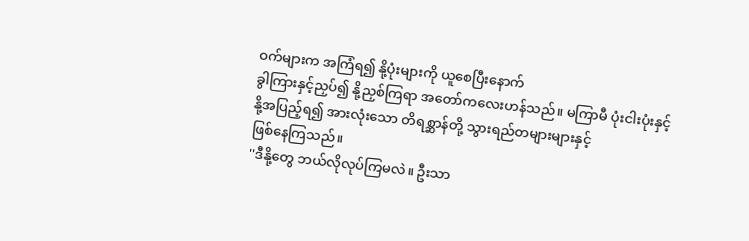ဝက်များက အကြံရ၍ နို့ပုံးများကို ယူစေပြီးနောက်
ခွါကြားနှင့်ညှပ်၍ နို့ညှစ်ကြရာ အတော်ကလေးဟန်သည်။ မကြာမီ ပုံးငါးပုံးနှင့်
နို့အပြည့်ရ၍ အားလုံးသော တိရစ္ဆာန်တို့ သွားရည်တများများနှင့်
ဖြစ်နေကြသည်။
''ဒီနို့တွေ ဘယ်လိုလုပ်ကြမလဲ။ ဦးသာ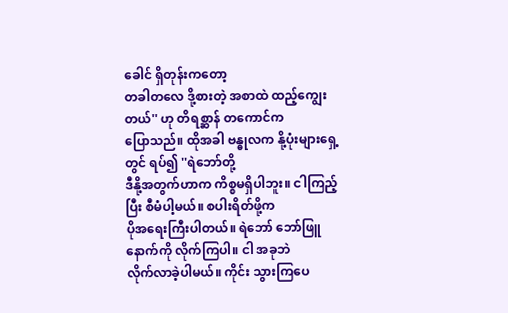ခေါင် ရှိတုန်းကတော့
တခါတလေ ဒို့စားတဲ့ အစာထဲ ထည့်ကျွေးတယ်'' ဟု တိရစ္ဆာန် တကောင်က
ပြောသည်။ ထိုအခါ ဗန္ဓုလက နို့ပုံးများရှေ့တွင် ရပ်၍ ''ရဲဘော်တို့
ဒီနို့အတွက်ဟာက ကိစ္စမရှိပါဘူး။ ငါကြည့်ပြီး စီမံပါ့မယ်။ စပါးရိတ်ဖို့က
ပိုအရေးကြီးပါတယ်။ ရဲဘော် ဘော်ဖြူနောက်ကို လိုက်ကြပါ။ ငါ အခုဘဲ
လိုက်လာခဲ့ပါမယ်။ ကိုင်း သွားကြပေ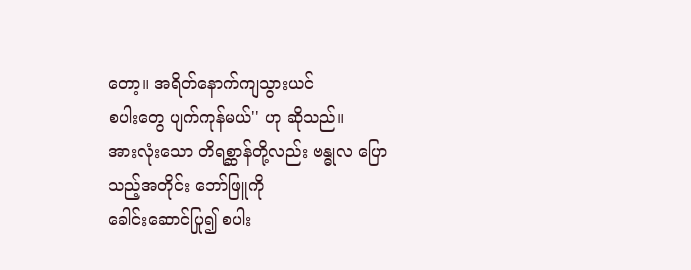တော့။ အရိတ်နောက်ကျသွားယင်
စပါးတွေ ပျက်ကုန်မယ်'' ဟု ဆိုသည်။
အားလုံးသော တိရစ္ဆာန်တို့လည်း ဗန္ဓုလ ပြောသည့်အတိုင်း ဘော်ဖြူကို
ခေါင်းဆောင်ပြု၍ စပါး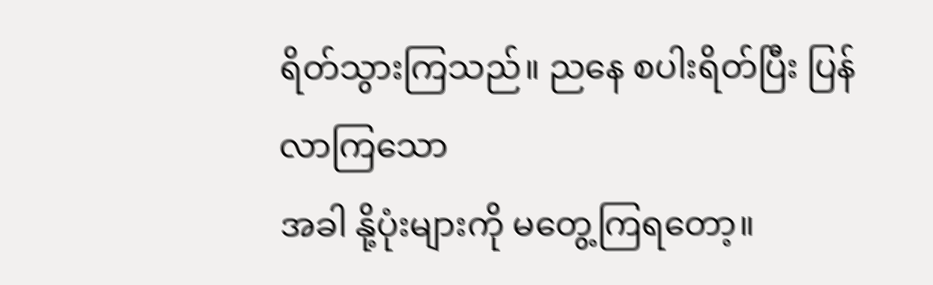ရိတ်သွားကြသည်။ ညနေ စပါးရိတ်ပြီး ပြန်လာကြသော
အခါ နို့ပုံးများကို မတွေ့ကြရတော့။